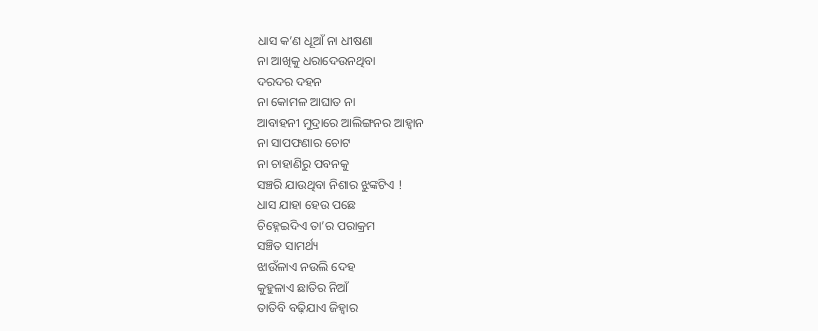ଧାସ କ’ଣ ଧୂଆଁ ନା ଧୀଷଣା
ନା ଆଖିକୁ ଧରାଦେଉନଥିବା
ଦରଦର ଦହନ
ନା କୋମଳ ଆଘାତ ନା
ଆବାହନୀ ମୁଦ୍ରାରେ ଆଲିଙ୍ଗନର ଆହ୍ୱାନ
ନା ସାପଫଣାର ଚୋଟ
ନା ଚାହାଣିରୁ ପବନକୁ
ସଞ୍ଚରି ଯାଉଥିବା ନିଶାର ଝୁଙ୍କଟିଏ !
ଧାସ ଯାହା ହେଉ ପଛେ
ଚିହ୍ନେଇଦିଏ ତା’ର ପରାକ୍ରମ
ସଞ୍ଚିତ ସାମର୍ଥ୍ୟ
ଝାଉଁଳାଏ ନଉଲି ଦେହ
କୁହୁଳାଏ ଛାତିର ନିଆଁ
ତାତିବି ବଢ଼ିଯାଏ ଜିହ୍ୱାର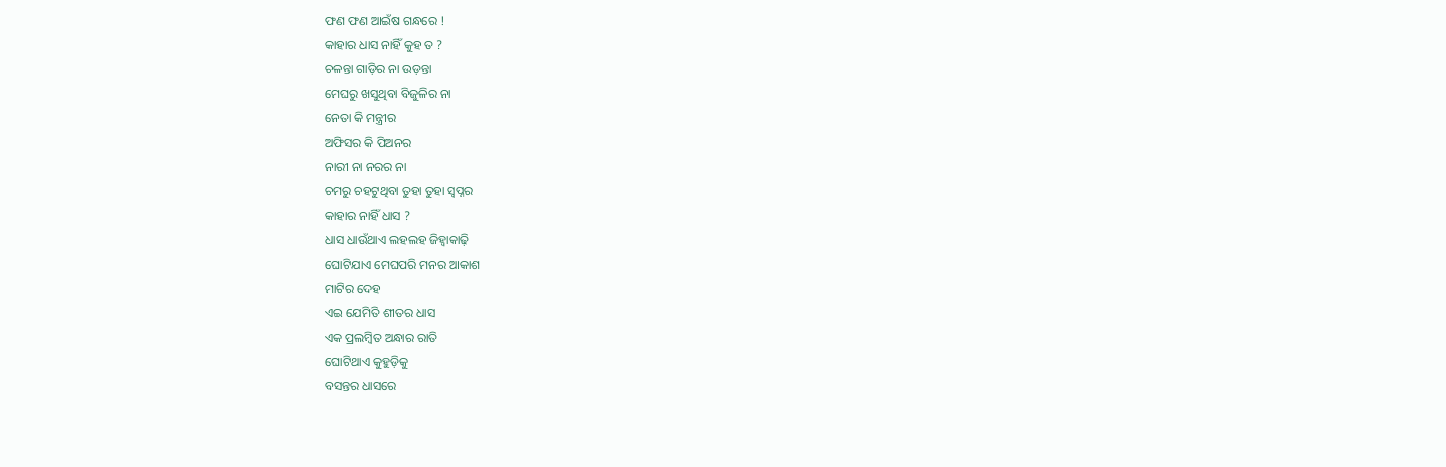ଫଣ ଫଣ ଆଇଁଷ ଗନ୍ଧରେ !
କାହାର ଧାସ ନାହିଁ କୁହ ତ ?
ଚଳନ୍ତା ଗାଡ଼ିର ନା ଉଡ଼ନ୍ତା
ମେଘରୁ ଖସୁଥିବା ବିଜୁଳିର ନା
ନେତା କି ମନ୍ତ୍ରୀର
ଅଫିସର କି ପିଅନର
ନାରୀ ନା ନରର ନା
ଚମରୁ ଚହଟୁଥିବା ତୁହା ତୁହା ସ୍ୱପ୍ନର
କାହାର ନାହିଁ ଧାସ ?
ଧାସ ଧାଉଁଥାଏ ଲହଲହ ଜିହ୍ୱାକାଢ଼ି
ଘୋଟିଯାଏ ମେଘପରି ମନର ଆକାଶ
ମାଟିର ଦେହ
ଏଇ ଯେମିତି ଶୀତର ଧାସ
ଏକ ପ୍ରଲମ୍ୱିତ ଅନ୍ଧାର ରାତି
ଘୋଟିଥାଏ କୁହୁଡ଼ିକୁ
ବସନ୍ତର ଧାସରେ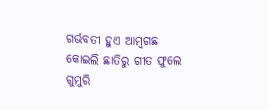ଗର୍ଭବତୀ ହୁଏ ଆମ୍ୱଗଛ
କୋଇଲି ଛାତିରୁ ଗୀତ ଫୁଲେ
ଗୁମୁରି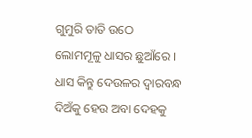ଗୁମୁରି ତାତି ଉଠେ
ଲୋମମୂଳୁ ଧାସର ଛୁଆଁରେ ।
ଧାସ କିନ୍ତୁ ଦେଉଳର ଦ୍ୱାରବନ୍ଧ
ଦିଅଁକୁ ହେଉ ଅବା ଦେହକୁ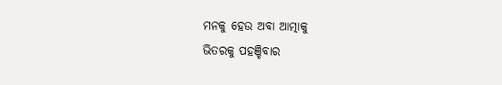ମନକୁ ହେଉ ଅବା ଆତ୍ମାକୁ
ଭିତରକୁ ପହଞ୍ଚିବାର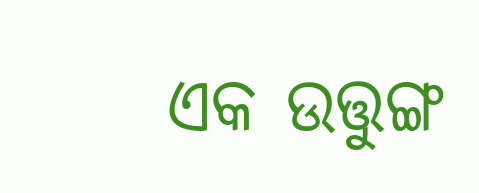ଏକ ଉତ୍ତୁଙ୍ଗ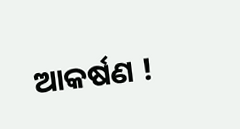ଆକର୍ଷଣ !